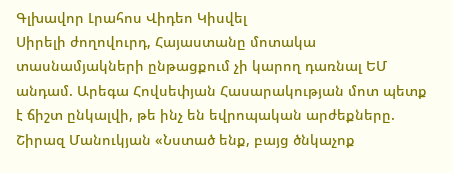Գլխավոր Լրահոս Վիդեո Կիսվել
Սիրելի ժողովուրդ, Հայաստանը մոտակա տասնամյակների ընթացքում չի կարող դառնալ ԵՄ անդամ. Արեգա Հովսեփյան Հասարակության մոտ պետք է ճիշտ ընկալվի, թե ինչ են եվրոպական արժեքները. Շիրազ Մանուկյան «Նստած ենք, բայց ծնկաչոք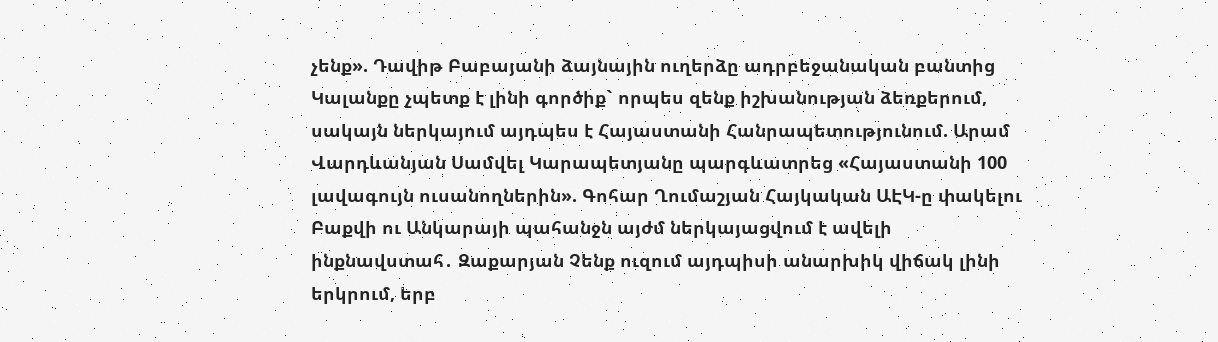չենք». Դավիթ Բաբայանի ձայնային ուղերձը ադրբեջանական բանտից Կալանքը չպետք է լինի գործիք` որպես զենք իշխանության ձեռքերում, սակայն ներկայում այդպես է Հայաստանի Հանրապետությունում. Արամ Վարդևանյան Սամվել Կարապետյանը պարգևատրեց «Հայաստանի 100 լավագույն ուսանողներին». Գոհար Ղումաշյան Հայկական ԱԷԿ-ը փակելու Բաքվի ու Անկարայի պահանջն այժմ ներկայացվում է ավելի ինքնավստահ․ Զաքարյան Չենք ուզում այդպիսի անարխիկ վիճակ լինի երկրում, երբ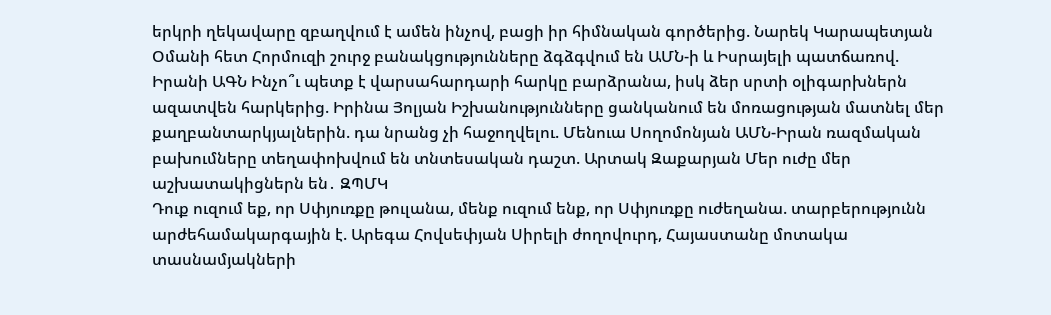երկրի ղեկավարը զբաղվում է ամեն ինչով, բացի իր հիմնական գործերից. Նարեկ Կարապետյան Օմանի հետ Հորմուզի շուրջ բանակցությունները ձգձգվում են ԱՄՆ-ի և Իսրայելի պատճառով. Իրանի ԱԳՆ Ինչո՞ւ պետք է վարսահարդարի հարկը բարձրանա, իսկ ձեր սրտի օլիգարխներն ազատվեն հարկերից. Իրինա Յոլյան Իշխանությունները ցանկանում են մոռացության մատնել մեր քաղբանտարկյալներին. դա նրանց չի հաջողվելու. Մենուա Սողոմոնյան ԱՄՆ-Իրան ռազմական բախումները տեղափոխվում են տնտեսական դաշտ. Արտակ Զաքարյան Մեր ուժը մեր աշխատակիցներն են․ ԶՊՄԿ
Դուք ուզում եք, որ Սփյուռքը թուլանա, մենք ուզում ենք, որ Սփյուռքը ուժեղանա. տարբերությունն արժեհամակարգային է. Արեգա Հովսեփյան Սիրելի ժողովուրդ, Հայաստանը մոտակա տասնամյակների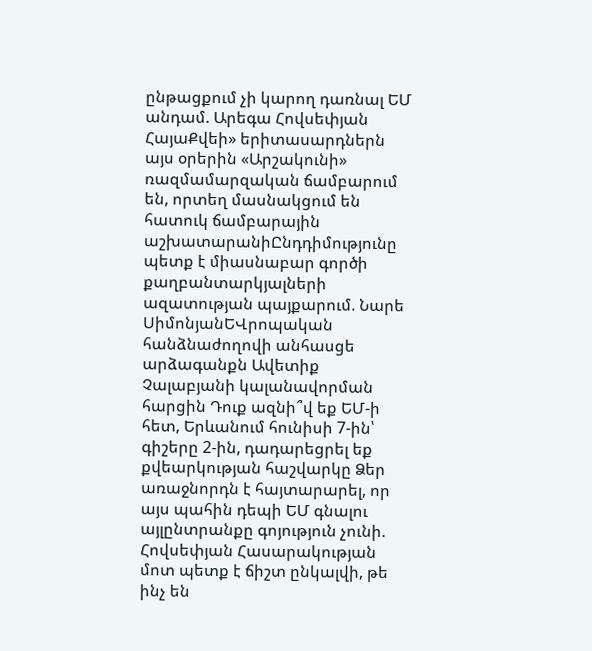ընթացքում չի կարող դառնալ ԵՄ անդամ. Արեգա Հովսեփյան ՀայաՔվեի» երիտասարդներն այս օրերին «Արշակունի» ռազմամարզական ճամբարում են, որտեղ մասնակցում են հատուկ ճամբարային աշխատարանիԸնդդիմությունը պետք է միասնաբար գործի քաղբանտարկյալների ազատության պայքարում. Նարե ՍիմոնյանԵՎրոպական հանձնաժողովի անհասցե արձագանքն Ավետիք Չալաբյանի կալանավորման հարցին Դուք ազնի՞վ եք ԵՄ-ի հետ, Երևանում հունիսի 7-ին՝ գիշերը 2-ին, դադարեցրել եք քվեարկության հաշվարկը Ձեր առաջնորդն է հայտարարել, որ այս պահին դեպի ԵՄ գնալու այլընտրանքը գոյություն չունի. Հովսեփյան Հասարակության մոտ պետք է ճիշտ ընկալվի, թե ինչ են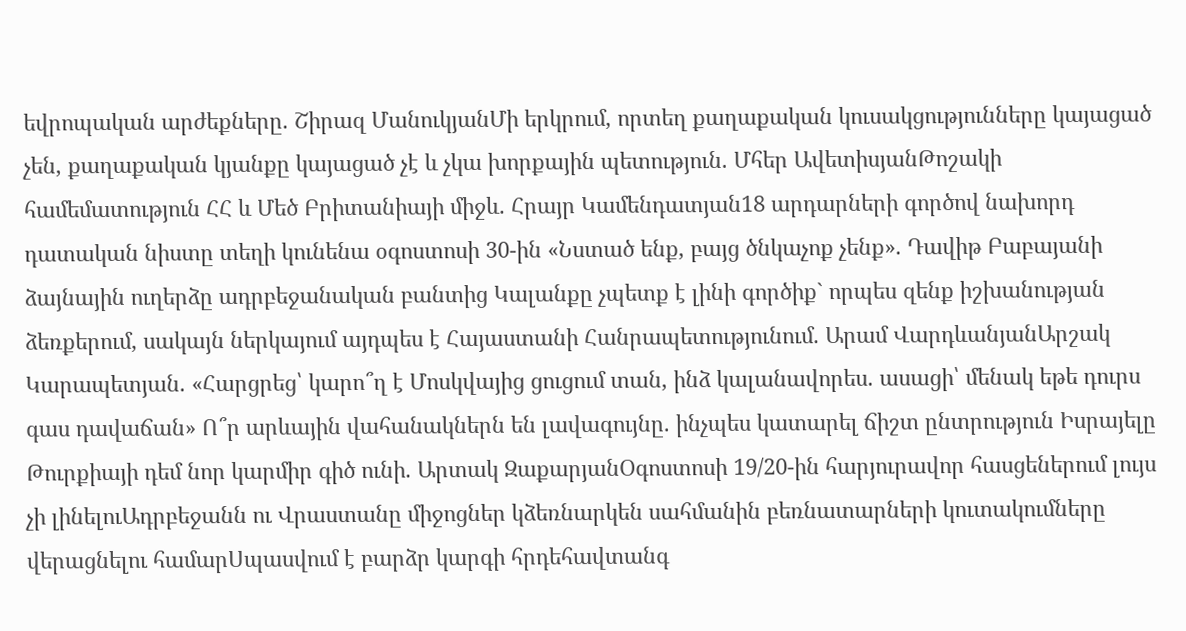եվրոպական արժեքները. Շիրազ ՄանուկյանՄի երկրում, որտեղ քաղաքական կուսակցությունները կայացած չեն, քաղաքական կյանքը կայացած չէ և չկա խորքային պետություն. Մհեր ԱվետիսյանԹոշակի համեմատություն ՀՀ և Մեծ Բրիտանիայի միջև. Հրայր Կամենդատյան18 արդարների գործով նախորդ դատական նիստը տեղի կունենա օգոստոսի 30-ին «Նստած ենք, բայց ծնկաչոք չենք». Դավիթ Բաբայանի ձայնային ուղերձը ադրբեջանական բանտից Կալանքը չպետք է լինի գործիք` որպես զենք իշխանության ձեռքերում, սակայն ներկայում այդպես է Հայաստանի Հանրապետությունում. Արամ ՎարդևանյանԱրշակ Կարապետյան. «Հարցրեց՝ կարո՞ղ է Մոսկվայից ցուցում տան, ինձ կալանավորես. ասացի՝ մենակ եթե դուրս գաս դավաճան» Ո՞ր արևային վահանակներն են լավագույնը. ինչպես կատարել ճիշտ ընտրություն Իսրայելը Թուրքիայի դեմ նոր կարմիր գիծ ունի. Արտակ ԶաքարյանՕգոստոսի 19/20-ին հարյուրավոր հասցեներում լույս չի լինելուԱդրբեջանն ու Վրաստանը միջոցներ կձեռնարկեն սահմանին բեռնատարների կուտակումները վերացնելու համարՍպասվում է բարձր կարգի հրդեհավտանգ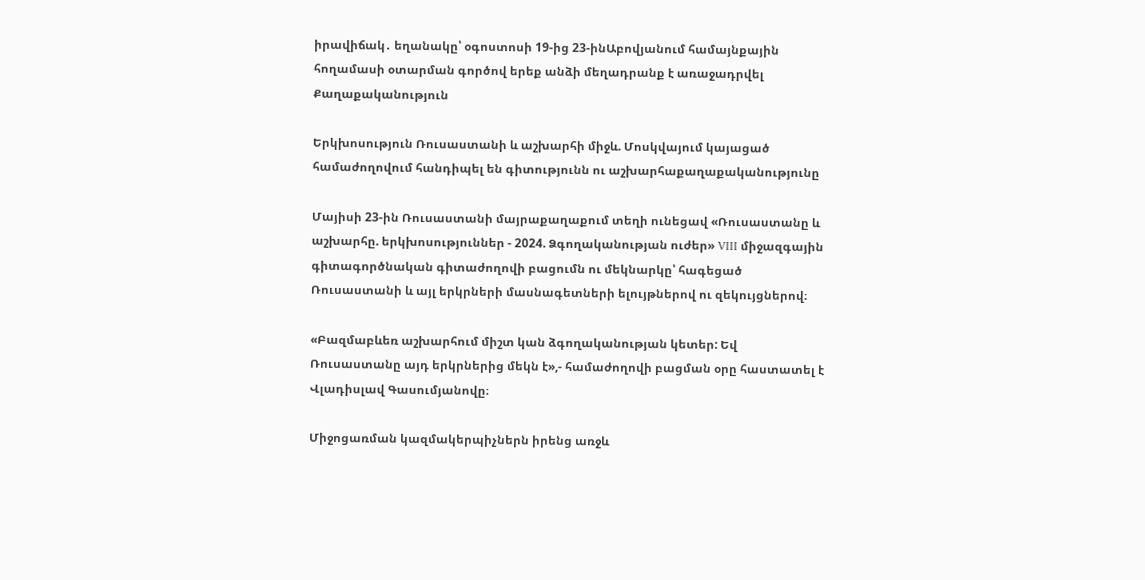իրավիճակ․ եղանակը՝ օգոստոսի 19-ից 23-ինԱբովյանում համայնքային հողամասի օտարման գործով երեք անձի մեղադրանք է առաջադրվել
Քաղաքականություն

Երկխոսություն Ռուսաստանի և աշխարհի միջև. Մոսկվայում կայացած համաժողովում հանդիպել են գիտությունն ու աշխարհաքաղաքականությունը

Մայիսի 23-ին Ռուսաստանի մայրաքաղաքում տեղի ունեցավ «Ռուսաստանը և աշխարհը. երկխոսություններ - 2024. Ձգողականության ուժեր» VIII միջազգային գիտագործնական գիտաժողովի բացումն ու մեկնարկը՝ հագեցած Ռուսաստանի և այլ երկրների մասնագետների ելույթներով ու զեկույցներով։

«Բազմաբևեռ աշխարհում միշտ կան ձգողականության կետեր: Եվ Ռուսաստանը այդ երկրներից մեկն է»,- համաժողովի բացման օրը հաստատել է Վլադիսլավ Գասումյանովը։

Միջոցառման կազմակերպիչներն իրենց առջև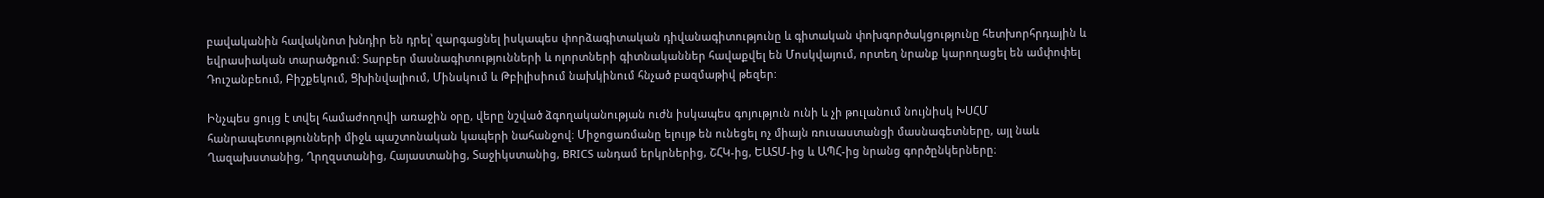բավականին հավակնոտ խնդիր են դրել՝ զարգացնել իսկապես փորձագիտական դիվանագիտությունը և գիտական փոխգործակցությունը հետխորհրդային և եվրասիական տարածքում: Տարբեր մասնագիտությունների և ոլորտների գիտնականներ հավաքվել են Մոսկվայում, որտեղ նրանք կարողացել են ամփոփել Դուշանբեում, Բիշքեկում, Ցխինվալիում, Մինսկում և Թբիլիսիում նախկինում հնչած բազմաթիվ թեզեր:

Ինչպես ցույց է տվել համաժողովի առաջին օրը, վերը նշված ձգողականության ուժն իսկապես գոյություն ունի և չի թուլանում նույնիսկ ԽՍՀՄ հանրապետությունների միջև պաշտոնական կապերի նահանջով։ Միջոցառմանը ելույթ են ունեցել ոչ միայն ռուսաստանցի մասնագետները, այլ նաև Ղազախստանից, Ղրղզստանից, Հայաստանից, Տաջիկստանից, BRICS անդամ երկրներից, ՇՀԿ-ից, ԵԱՏՄ-ից և ԱՊՀ-ից նրանց գործընկերները։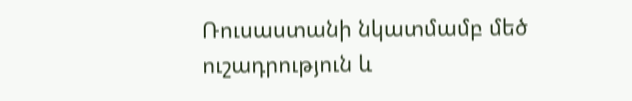Ռուսաստանի նկատմամբ մեծ ուշադրություն և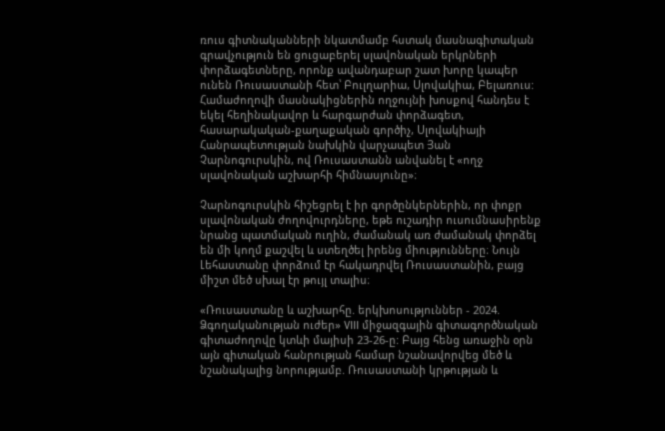ռուս գիտնականների նկատմամբ հստակ մասնագիտական գրավչություն են ցուցաբերել սլավոնական երկրների փորձագետները, որոնք ավանդաբար շատ խորը կապեր ունեն Ռուսաստանի հետ՝ Բուլղարիա, Սլովակիա, Բելառուս: Համաժողովի մասնակիցներին ողջույնի խոսքով հանդես է եկել հեղինակավոր և հարգարժան փորձագետ, հասարակական-քաղաքական գործիչ, Սլովակիայի Հանրապետության նախկին վարչապետ Յան Չարնոգուրսկին, ով Ռուսաստանն անվանել է «ողջ սլավոնական աշխարհի հիմնասյունը»։

Չարնոգուրսկին հիշեցրել է իր գործընկերներին, որ փոքր սլավոնական ժողովուրդները, եթե ուշադիր ուսումնասիրենք նրանց պատմական ուղին, ժամանակ առ ժամանակ փորձել են մի կողմ քաշվել և ստեղծել իրենց միությունները։ Նույն Լեհաստանը փորձում էր հակադրվել Ռուսաստանին, բայց միշտ մեծ սխալ էր թույլ տալիս։

«Ռուսաստանը և աշխարհը. երկխոսություններ - 2024. Ձգողականության ուժեր» VIII միջազգային գիտագործնական գիտաժողովը կտևի մայիսի 23-26-ը: Բայց հենց առաջին օրն այն գիտական հանրության համար նշանավորվեց մեծ և նշանակալից նորությամբ. Ռուսաստանի կրթության և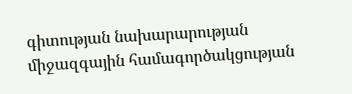գիտության նախարարության միջազգային համագործակցության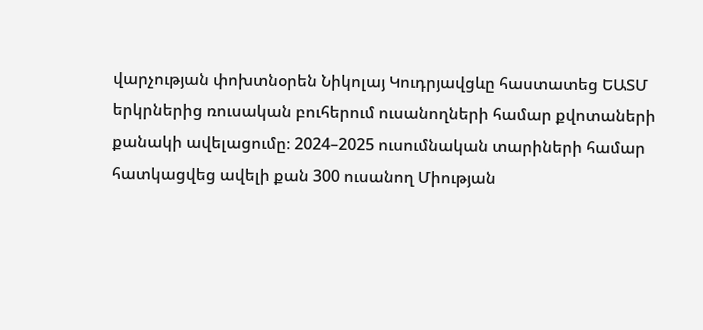վարչության փոխտնօրեն Նիկոլայ Կուդրյավցևը հաստատեց ԵԱՏՄ երկրներից ռուսական բուհերում ուսանողների համար քվոտաների քանակի ավելացումը։ 2024–2025 ուսումնական տարիների համար հատկացվեց ավելի քան 300 ուսանող Միության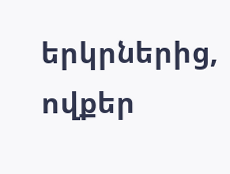երկրներից, ովքեր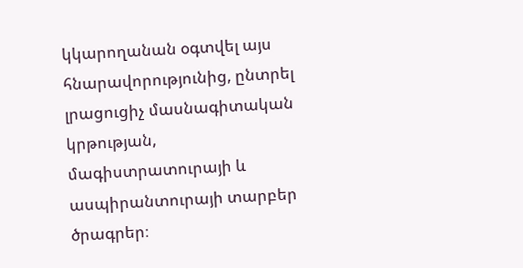կկարողանան օգտվել այս հնարավորությունից, ընտրել լրացուցիչ մասնագիտական կրթության, մագիստրատուրայի և ասպիրանտուրայի տարբեր ծրագրեր։